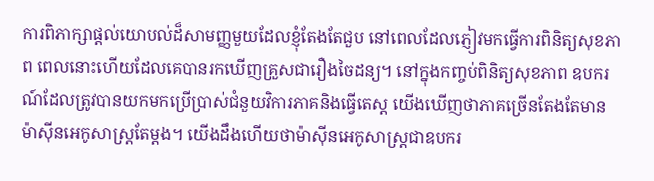ការពិភាក្សាផ្តល់យោបល់ដ៏សាមញ្ញមួយដែលខ្ញុំតែងតែជួប នៅពេលដែលភ្ញៀវមកធ្វើការពិនិត្យសុខភាព ពេលនោះហើយដែលគេបានរកឃើញគ្រួសជារឿងចៃដន្យ។ នៅក្នុងកញ្ចប់ពិនិត្យសុខភាព ឧបករណ៍ដែលត្រូវបានយកមកប្រើប្រាស់ជំនួយវិការភាគនិងធ្វើតេស្ត យើងឃើញថាភាគច្រើនតែងតែមានម៉ាស៊ីនអេកូសាស្ត្រតែម្តង។ យើងដឹងហើយថាម៉ាស៊ីនអេកូសាស្ត្រជាឧបករ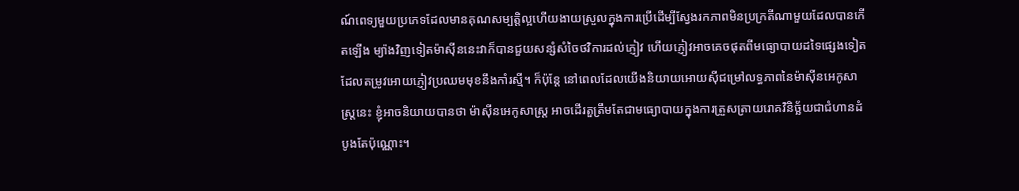ណ៍ពេទ្យមួយប្រភេទដែលមានគុណសម្បត្តិល្អហើយងាយស្រួលក្នុងការប្រើដើម្បីស្វែងរកភាពមិនប្រក្រតីណាមួយដែលបានកើតឡើង ម្យ៉ាងវិញទៀតម៉ាស៊ីននេះវាក៏បានជួយសន្សំសំចៃថវិការដល់ភ្ញៀវ ហើយភ្ញៀវអាចគេចផុតពីមធ្យោបាយដទៃផ្សេងទៀតដែលតម្រូវអោយភ្ញៀវប្រឈមមុខនឹងកាំរស្មី។ ក៏ប៉ុន្តែ នៅពេលដែលយើងនិយាយអោយស៊ីជម្រៅលទ្ធភាពនៃម៉ាស៊ីនអេកូសាស្ត្រនេះ ខ្ញុំអាចនិយាយបានថា ម៉ាស៊ីនអេកូសាស្ត្រ អាចដើរតួត្រឹមតែជាមធ្យោបាយក្នុងការត្រួសត្រាយរោគវិនិច្ឆ័យជាជំហានដំបូងតែប៉ុណ្ណោះ។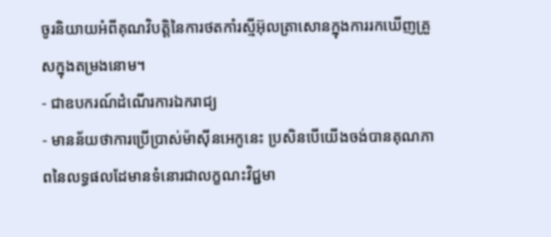ចូរនិយាយអំពីគុណវិបត្តិនៃការថតកាំរស្មីអ៊ុលត្រាសោនក្នុងការរកឃើញគ្រួសក្នុងតម្រងនោម។
- ជាឧបករណ៍ដំណើរការឯករាជ្យ
- មានន័យថាការប្រើប្រាស់ម៉ាស៊ីនអេកូនេះ ប្រសិនបើយើងចង់បានគុណភាពនៃលទ្ធផលដែមានទំនោរជាលក្ខណះវិជ្ជមា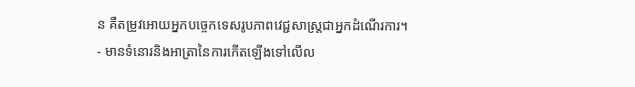ន គឺតម្រូវអោយអ្នកបច្ចេកទេសរូបភាពវេជ្ជសាស្ត្រជាអ្នកដំណើរការ។
- មានទំនោរនិងអាត្រានៃការកើតឡើងទៅលើល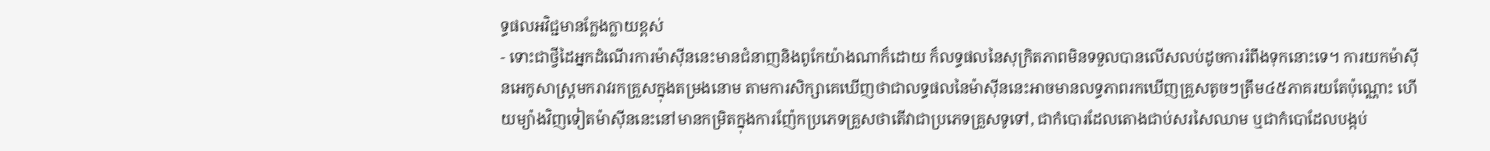ទ្ធផលអវិជ្ជមានក្លែងក្លាយខ្ពស់
- ទោះជាថ្វីដៃអ្នកដំណើរការម៉ាស៊ីននេះមានជំនាញនិងពូកែយ៉ាងណាក៏ដោយ ក៏លទ្ធផលនៃសុក្រិតភាពមិនទទួលបានលើសលប់ដូចការរំពឹងទុកនោះទេ។ ការយកម៉ាស៊ីនអេកូសាស្ត្រមករាវរកគ្រួសក្នុងតម្រងនោម តាមការសិក្សាគេឃើញថាជាលទ្ធផលនៃម៉ាស៊ីននេះអាចមានលទ្ធភាពរកឃើញគ្រួសតូចៗត្រឹម៤៥ភាគរយតែប៉ុណ្ណោះ ហើយម្យ៉ាងវិញទៀតម៉ាស៊ីននេះនៅមានកម្រិតក្នុងការញ៉ែកប្រភេទគ្រួសថាតើវាជាប្រភេទគ្រួសទូទៅ, ជាកំបោរដែលតោងជាប់សរសៃឈាម ឬជាកំបោដែលបង្កប់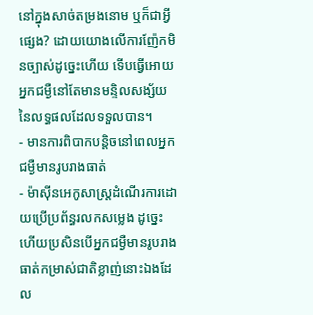នៅក្នុងសាច់តម្រងនោម ឬក៏ជាអ្វីផ្សេង? ដោយយោងលើការញ៉ែកមិនច្បាស់ដូច្នេះហើយ ទើបធ្វើអោយអ្នកជម្ងឺនៅតែមានមន្ទិលសង្ស័យនៃលទ្ធផលដែលទទួលបាន។
- មានការពិបាកបន្តិចនៅពេលអ្នកជម្ងឺមានរូបរាងធាត់
- ម៉ាស៊ីនអេកូសាស្ត្រដំណើរការដោយប្រើប្រព័ន្ធរលកសម្លេង ដូច្នេះហើយប្រសិនបើអ្នកជម្ងឺមានរូបរាងធាត់កម្រាស់ជាតិខ្លាញ់នោះឯងដែល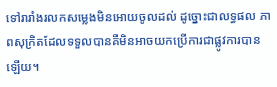ទៅរារាំងរលកសម្លេងមិនអោយចូលដល់ ដូច្នោះជាលទ្ធផល ភាពសុក្រិតដែលទទួលបានគឺមិនអាចយកប្រើការជាផ្លូវការបានឡើយ។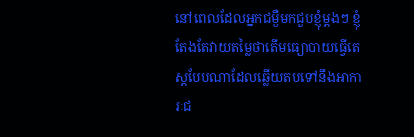នៅពេលដែលអ្នកជម្ងឺមកជួបខ្ញុំម្តងៗ ខ្ញុំតែងតែវាយតម្លៃថាតើមធ្យោបាយធ្វើតេស្តបែបណាដែលឆ្លើយតបទៅនឹងអាការៈជ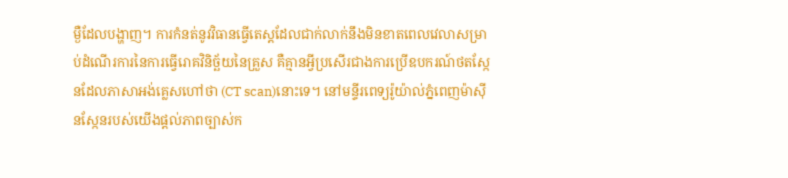ម្ងឺដែលបង្ហាញ។ ការកំនត់នូវវិធានធ្វើតេស្តដែលជាក់លាក់នឹងមិនខាតពេលវេលាសម្រាប់ដំណើរការនៃការធ្វើរោគវិនិច្ឆ័យនៃគ្រួស គឺគ្មានអ្វីប្រសើរជាងការប្រើឧបករណ៍ថតស្កែនដែលភាសាអង់គ្លេសហៅថា (CT scan)នោះទេ។ នៅមន្ទីរពេទ្យរ៉ូយ៉ាល់ភ្នំពេញម៉ាស៊ីនស្កែនរបស់យើងផ្តល់ភាពច្បាស់ក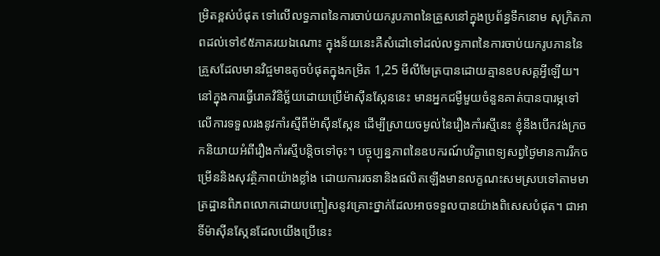ម្រិតខ្ពស់បំផុត ទៅលើលទ្ធភាពនៃការចាប់យករូបភាពនៃគ្រួសនៅក្នុងប្រព័ន្ធទឹកនោម សុក្រិតភាពដល់ទៅ៩៥ភាគរយឯណោះ ក្នុងន័យនេះគឺសំដៅទៅដល់លទ្ធភាពនៃការចាប់យករូបភាននៃគ្រួសដែលមានវិជ្ចមាឌតូចបំផុតក្នុងកម្រិត 1,25 មីលីមែត្របានដោយគ្មានឧបសគ្គអ្វីឡើយ។ នៅក្នុងការធ្វើរោគវិនិច្ឆ័យដោយប្រើម៉ាស៊ីនស្កែននេះ មានអ្នកជម្ងឺមួយចំនួនគាត់បានបារម្ភទៅលើការទទួលរងនូវកាំរស្មីពីម៉ាស៊ីនស្កែន ដើម្បីស្រាយចម្ងល់នៃរឿងកាំរស្មីនេះ ខ្ញុំនឹងបើកវង់ក្រចកនិយាយអំពីរឿងកាំរស្មីបន្តិចទៅចុះ។ បច្ចុប្បន្នភាពនៃឧបករណ៍បរិក្ខាពេទ្យសព្វថ្ងៃមានការរីកចម្រើននិងសុវត្ថិភាពយ៉ាងខ្លាំង ដោយការរចនានិងផលិតឡើងមានលក្ខណះសមស្របទៅតាមមាត្រដ្ឋានពិភពលោកដោយបញ្ចៀសនូវគ្រោះថ្នាក់ដែលអាចទទួលបានយ៉ាងពិសេសបំផុត។ ជាអាទិ៍ម៉ាស៊ីនស្កែនដែលយើងប្រើនេះ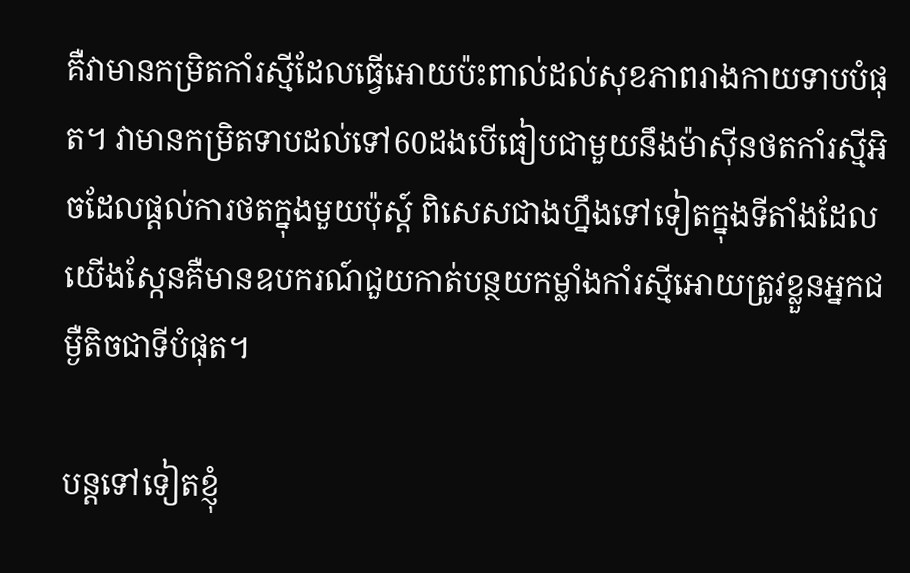គឺវាមានកម្រិតកាំរស្មីដែលធ្វើអោយប៉ះពាល់ដល់សុខភាពរាងកាយទាបបំផុត។ វាមានកម្រិតទាបដល់ទៅ60ដងបើធៀបជាមួយនឹងម៉ាស៊ីនថតកាំរស្មីអិចដែលផ្តល់ការថតក្នុងមួយប៉ុស្ត៍ ពិសេសជាងហ្នឹងទៅទៀតក្នុងទីតាំងដែលយើងស្កែនគឺមានឧបករណ៍ជួយកាត់បន្ថយកម្លាំងកាំរស្មីអោយត្រូវខ្លួនអ្នកជម្ងឺតិចជាទីបំផុត។

បន្តទៅទៀតខ្ញុំ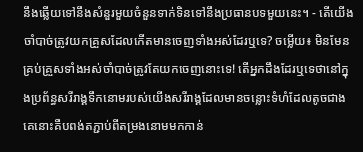នឹងឆ្លើយទៅនឹងសំនួរមួយចំនួនទាក់ទិនទៅនឹងប្រធានបទមួយនេះ។ - តើយើងចាំបាច់ត្រូវយកគ្រួសដែលកើតមានចេញទាំងអស់ដែរឬទេ? ចម្លើយ៖ មិនមែនគ្រប់គ្រួសទាំងអស់ចាំបាច់ត្រូវតែយកចេញនោះទេ! តើអ្នកដឹងដែរឬទេថានៅក្នុងប្រព័ន្ធសរីរាង្គទឹកនោមរបស់យើងសរីរាង្គដែលមានចន្លោះទំហំដែលតូចជាងគេនោះគឺបពង់តភ្ជាប់ពីតម្រងនោមមកកាន់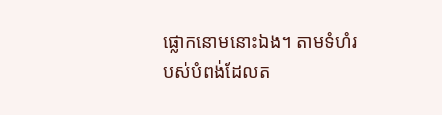ផ្លោកនោមនោះឯង។ តាមទំហំរបស់បំពង់ដែលត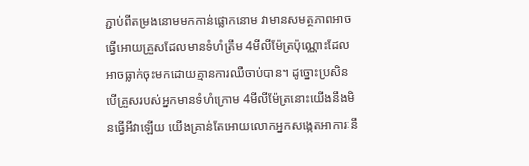ភ្ជាប់ពីតម្រងនោមមកកាន់ផ្លោកនោម វាមានសមត្ថភាពអាចធ្វើអោយគ្រួសដែលមានទំហំត្រឹម 4មីលីម៉ែត្រប៉ុណ្ណោះដែលអាចធ្លាក់ចុះមកដោយគ្មានការឈឺចាប់បាន។ ដូច្នោះប្រសិនបើគ្រួសរបស់អ្នកមានទំហំក្រោម 4មីលីម៉ែត្រនោះយើងនឹងមិនធ្វើអីវាឡើយ យើងគ្រាន់តែអោយលោកអ្នកសង្កេតអាការៈនឹ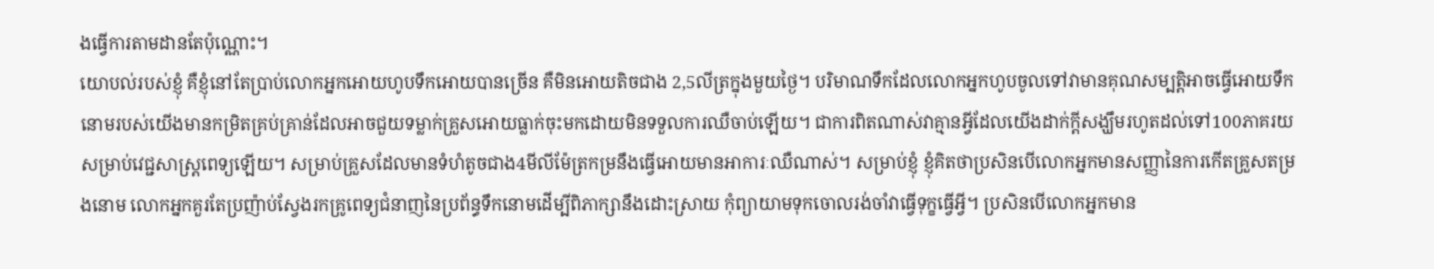ងធ្វើការតាមដានតែប៉ុណ្ណោះ។
យោបល់របស់ខ្ញុំ គឺខ្ញុំនៅតែប្រាប់លោកអ្នកអោយហូបទឹកអោយបានច្រើន គឺមិនអោយតិចជាង 2,5លីត្រក្នុងមួយថ្ងៃ។ បរិមាណទឹកដែលលោកអ្នកហូបចូលទៅវាមានគុណសម្បត្តិអាចធ្វើអោយទឹកនោមរបស់យើងមានកម្រិតគ្រប់គ្រាន់ដែលអាចជួយទម្លាក់គ្រួសអោយធ្លាក់ចុះមកដោយមិនទទួលការឈឺចាប់ឡើយ។ ជាការពិតណាស់វាគ្មានអ្វីដែលយើងដាក់ក្តីសង្ឃឹមរហូតដល់ទៅ100ភាគរយសម្រាប់វេជ្ជសាស្ត្រពេទ្យឡើយ។ សម្រាប់គ្រួសដែលមានទំហំតូចជាង4មីលីម៉ែត្រកម្រនឹងធ្វើអោយមានអាការៈឈឺណាស់។ សម្រាប់ខ្ញុំ ខ្ញុំគិតថាប្រសិនបើលោកអ្នកមានសញ្ញានៃការកើតគ្រួសតម្រងនោម លោកអ្នកគួរតែប្រញ៉ាប់ស្វែងរកគ្រូពេទ្យជំនាញនៃប្រព័ន្ធទឹកនោមដើម្បីពិភាក្សានឹងដោះស្រាយ កុំព្យាយាមទុកចោលរង់ចាំវាធ្វើទុក្ខធ្វើអ្វី។ ប្រសិនបើលោកអ្នកមាន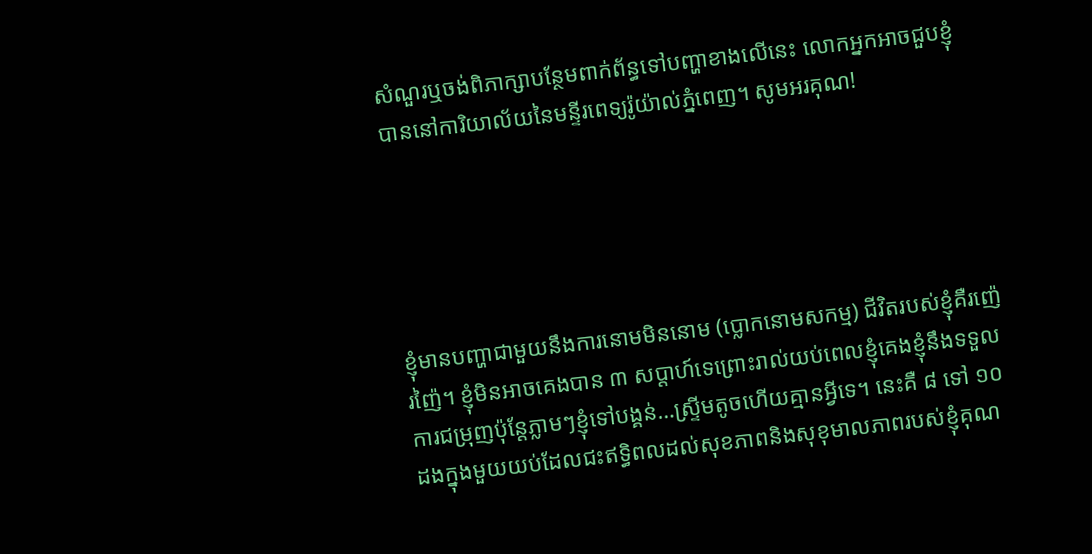សំណួរឬចង់ពិភាក្សាបន្ថែមពាក់ព័ន្ធទៅបញ្ហាខាងលើនេះ លោកអ្នកអាចជួបខ្ញុំបាននៅការិយាល័យនៃមន្ទីរពេទ្យរ៉ូយ៉ាល់ភ្នំពេញ។ សូមអរគុណ!





ខ្ញុំមានបញ្ហាជាមួយនឹងការនោមមិននោម (ប្លោកនោមសកម្ម) ជីវិតរបស់ខ្ញុំគឺរញ៉េរញ៉ៃ។ ខ្ញុំមិនអាចគេងបាន ៣ សប្តាហ៍ទេព្រោះរាល់យប់ពេលខ្ញុំគេងខ្ញុំនឹងទទួលការជម្រុញប៉ុន្តែភ្លាមៗខ្ញុំទៅបង្គន់…ស្ទ្រីមតូចហើយគ្មានអ្វីទេ។ នេះគឺ ៨ ទៅ ១០ ដងក្នុងមួយយប់ដែលជះឥទ្ធិពលដល់សុខភាពនិងសុខុមាលភាពរបស់ខ្ញុំគុណ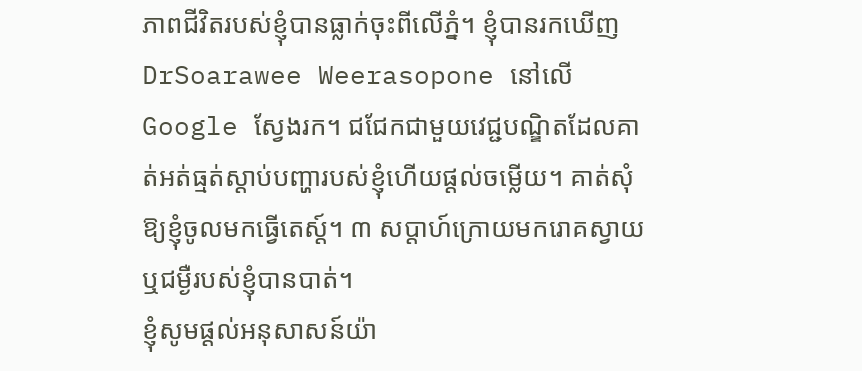ភាពជីវិតរបស់ខ្ញុំបានធ្លាក់ចុះពីលើភ្នំ។ ខ្ញុំបានរកឃើញ DrSoarawee Weerasopone នៅលើ Google ស្វែងរក។ ជជែកជាមួយវេជ្ជបណ្ឌិតដែលគាត់អត់ធ្មត់ស្តាប់បញ្ហារបស់ខ្ញុំហើយផ្តល់ចម្លើយ។ គាត់សុំឱ្យខ្ញុំចូលមកធ្វើតេស្ត៍។ ៣ សប្តាហ៍ក្រោយមករោគស្វាយឬជម្ងឺរបស់ខ្ញុំបានបាត់។
ខ្ញុំសូមផ្តល់អនុសាសន៍យ៉ា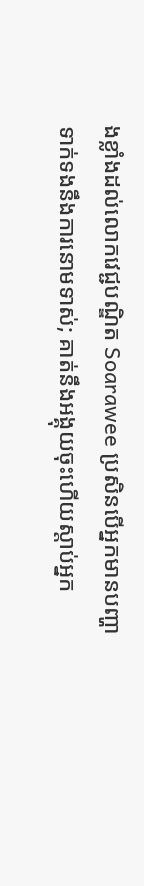ងខ្លាំងដល់លោកវេជ្ជបណ្ឌិត Soarawee ប្រសិនបើអ្នកមានបញ្ហាទាក់ទងនឹងការនោមទាស់; គាត់នឹងអង្គុយចុះហើយស្តាប់អ្នក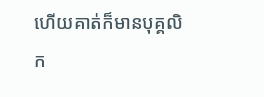ហើយគាត់ក៏មានបុគ្គលិក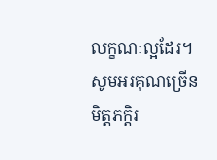លក្ខណៈល្អដែរ។
សូមអរគុណច្រើនមិត្តភក្តិរ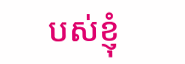បស់ខ្ញុំ